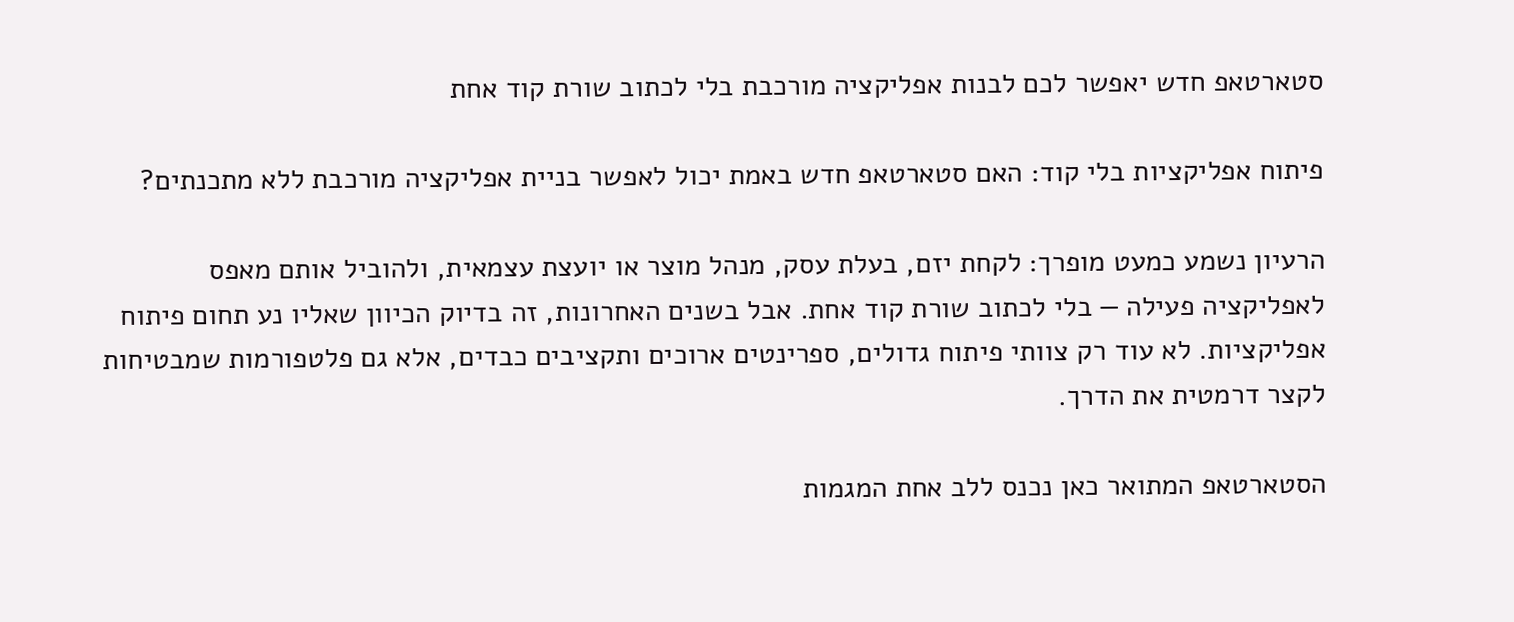סטארטאפ חדש יאפשר לכם לבנות אפליקציה מורכבת בלי לכתוב שורת קוד אחת

פיתוח אפליקציות בלי קוד: האם סטארטאפ חדש באמת יכול לאפשר בניית אפליקציה מורכבת ללא מתכנתים?

הרעיון נשמע כמעט מופרך: לקחת יזם, בעלת עסק, מנהל מוצר או יועצת עצמאית, ולהוביל אותם מאפס לאפליקציה פעילה — בלי לכתוב שורת קוד אחת. אבל בשנים האחרונות, זה בדיוק הכיוון שאליו נע תחום פיתוח אפליקציות. לא עוד רק צוותי פיתוח גדולים, ספרינטים ארוכים ותקציבים כבדים, אלא גם פלטפורמות שמבטיחות לקצר דרמטית את הדרך.

הסטארטאפ המתואר כאן נכנס ללב אחת המגמות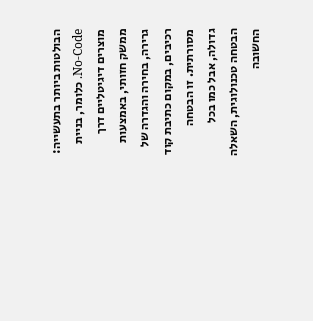הבולטות ביותר בתעשייה: No-Code. כלומר, בניית מוצרים דיגיטליים דרך ממשק חזותי, באמצעות גרירה, בחירה והגדרה של רכיבים, במקום כתיבת קוד מסורתית. זו הבטחה גדולה, אבל כמו בכל הבטחה טכנולוגית, השאלה החשובה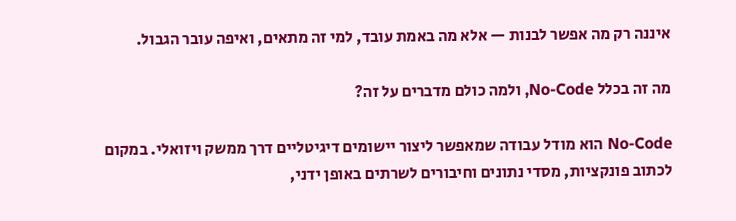איננה רק מה אפשר לבנות — אלא מה באמת עובד, למי זה מתאים, ואיפה עובר הגבול.

מה זה בכלל No-Code, ולמה כולם מדברים על זה?

No-Code הוא מודל עבודה שמאפשר ליצור יישומים דיגיטליים דרך ממשק ויזואלי. במקום לכתוב פונקציות, מסדי נתונים וחיבורים לשרתים באופן ידני,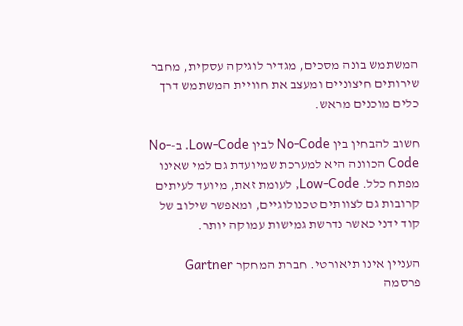המשתמש בונה מסכים, מגדיר לוגיקה עסקית, מחבר שירותים חיצוניים ומעצב את חוויית המשתמש דרך כלים מוכנים מראש.

חשוב להבחין בין No-Code לבין Low-Code. ב-No-Code הכוונה היא למערכת שמיועדת גם למי שאינו מפתח כלל. Low-Code, לעומת זאת, מיועד לעיתים קרובות גם לצוותים טכנולוגיים, ומאפשר שילוב של קוד ידני כאשר נדרשת גמישות עמוקה יותר.

העניין אינו תיאורטי. חברת המחקר Gartner פרסמה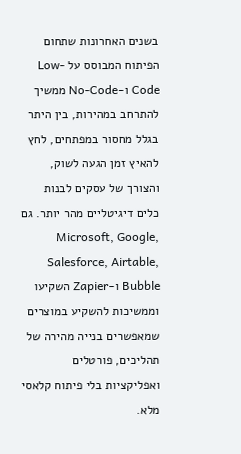בשנים האחרונות שתחום הפיתוח המבוסס על Low-Code ו-No-Code ממשיך להתרחב במהירות, בין היתר בגלל מחסור במפתחים, לחץ להאיץ זמן הגעה לשוק, והצורך של עסקים לבנות כלים דיגיטליים מהר יותר. גם Microsoft, Google, Salesforce, Airtable, Bubble ו-Zapier השקיעו וממשיכות להשקיע במוצרים שמאפשרים בנייה מהירה של תהליכים, פורטלים ואפליקציות בלי פיתוח קלאסי מלא.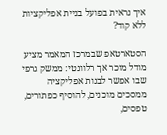איך נראית בפועל בניית אפליקציות ללא קוד?

הסטארטאפ שבמרכז המאמר מציע מודל מוכר אך רלוונטי: ממשק גרפי שבו אפשר לבנות אפליקציה ממסכים מוכנים, להוסיף כפתורים, טפסים,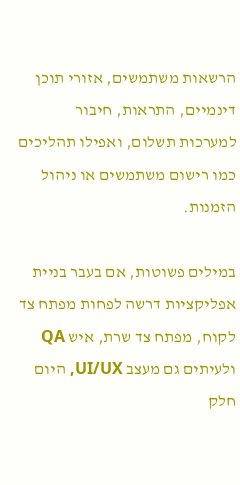הרשאות משתמשים, אזורי תוכן דינמיים, התראות, חיבור למערכות תשלום, ואפילו תהליכים כמו רישום משתמשים או ניהול הזמנות.

במילים פשוטות, אם בעבר בניית אפליקציות דרשה לפחות מפתח צד לקוח, מפתח צד שרת, איש QA ולעיתים גם מעצב UI/UX, היום חלק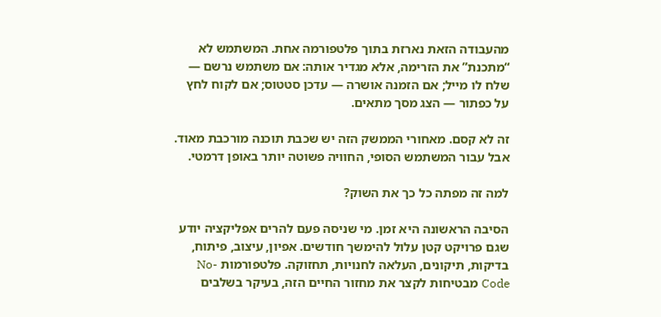מהעבודה הזאת נארזת בתוך פלטפורמה אחת. המשתמש לא “מתכנת” את הזרימה, אלא מגדיר אותה: אם משתמש נרשם — שלח לו מייל; אם הזמנה אושרה — עדכן סטטוס; אם לקוח לחץ על כפתור — הצג מסך מתאים.

זה לא קסם. מאחורי הממשק הזה יש שכבת תוכנה מורכבת מאוד. אבל עבור המשתמש הסופי, החוויה פשוטה יותר באופן דרמטי.

למה זה מפתה כל כך את השוק?

הסיבה הראשונה היא זמן. מי שניסה פעם להרים אפליקציה יודע שגם פרויקט קטן עלול להימשך חודשים. אפיון, עיצוב, פיתוח, בדיקות, תיקונים, העלאה לחנויות, תחזוקה. פלטפורמות No-Code מבטיחות לקצר את מחזור החיים הזה, בעיקר בשלבים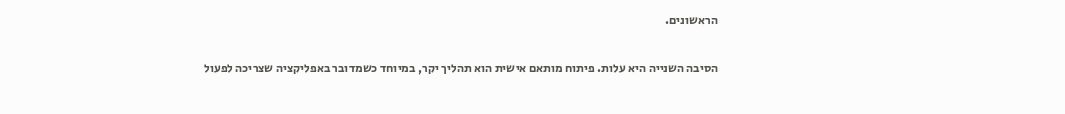הראשונים.

הסיבה השנייה היא עלות. פיתוח מותאם אישית הוא תהליך יקר, במיוחד כשמדובר באפליקציה שצריכה לפעול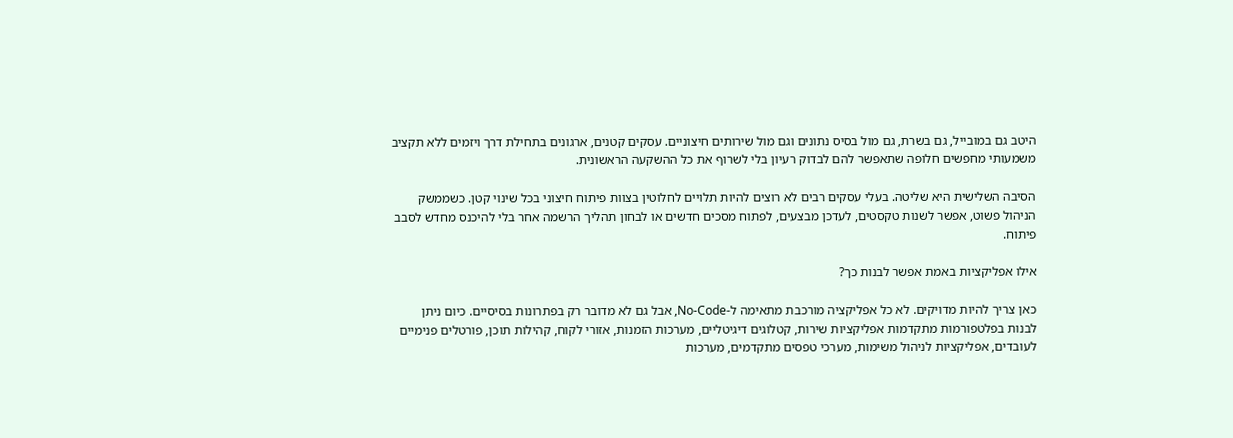היטב גם במובייל, גם בשרת, גם מול בסיס נתונים וגם מול שירותים חיצוניים. עסקים קטנים, ארגונים בתחילת דרך ויזמים ללא תקציב משמעותי מחפשים חלופה שתאפשר להם לבדוק רעיון בלי לשרוף את כל ההשקעה הראשונית.

הסיבה השלישית היא שליטה. בעלי עסקים רבים לא רוצים להיות תלויים לחלוטין בצוות פיתוח חיצוני בכל שינוי קטן. כשממשק הניהול פשוט, אפשר לשנות טקסטים, לעדכן מבצעים, לפתוח מסכים חדשים או לבחון תהליך הרשמה אחר בלי להיכנס מחדש לסבב פיתוח.

אילו אפליקציות באמת אפשר לבנות כך?

כאן צריך להיות מדויקים. לא כל אפליקציה מורכבת מתאימה ל-No-Code, אבל גם לא מדובר רק בפתרונות בסיסיים. כיום ניתן לבנות בפלטפורמות מתקדמות אפליקציות שירות, קטלוגים דיגיטליים, מערכות הזמנות, אזורי לקוח, קהילות תוכן, פורטלים פנימיים לעובדים, אפליקציות לניהול משימות, מערכי טפסים מתקדמים, מערכות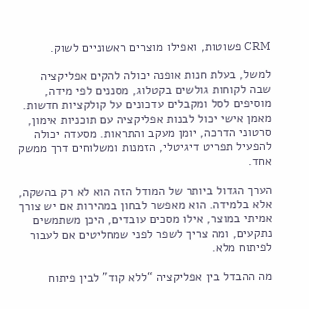CRM פשוטות, ואפילו מוצרים ראשוניים לשוק.

למשל, בעלת חנות אופנה יכולה להקים אפליקציה שבה לקוחות גולשים בקטלוג, מסננים לפי מידה, מוסיפים לסל ומקבלים עדכונים על קולקציות חדשות. מאמן אישי יכול לבנות אפליקציה עם תוכניות אימון, סרטוני הדרכה, יומן מעקב והתראות. מסעדה יכולה להפעיל תפריט דיגיטלי, הזמנות ומשלוחים דרך ממשק אחד.

הערך הגדול ביותר של המודל הזה הוא לא רק בהשקה, אלא בלמידה. הוא מאפשר לבחון במהירות אם יש צורך אמיתי במוצר, אילו מסכים עובדים, היכן משתמשים נתקעים, ומה צריך לשפר לפני שמחליטים אם לעבור לפיתוח מלא.

מה ההבדל בין אפליקציה “ללא קוד” לבין פיתוח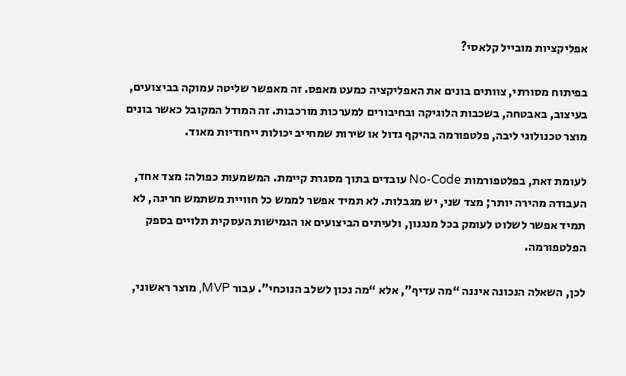אפליקציות מובייל קלאסי?

בפיתוח מסורתי, צוותים בונים את האפליקציה כמעט מאפס. זה מאפשר שליטה עמוקה בביצועים, בעיצוב, באבטחה, בשכבות הלוגיקה ובחיבורים למערכות מורכבות. זה המודל המקובל כאשר בונים מוצר טכנולוגי ליבה, פלטפורמה בהיקף גדול או שירות שמחייב יכולות ייחודיות מאוד.

לעומת זאת, בפלטפורמות No-Code עובדים בתוך מסגרת קיימת. המשמעות כפולה: מצד אחד, העבודה מהירה יותר; מצד שני, יש מגבלות. לא תמיד אפשר לממש כל חוויית משתמש חריגה, לא תמיד אפשר לשלוט לעומק בכל מנגנון, ולעיתים הביצועים או הגמישות העסקית תלויים בספק הפלטפורמה.

לכן, השאלה הנכונה איננה “מה עדיף”, אלא “מה נכון לשלב הנוכחי”. עבור MVP, מוצר ראשוני,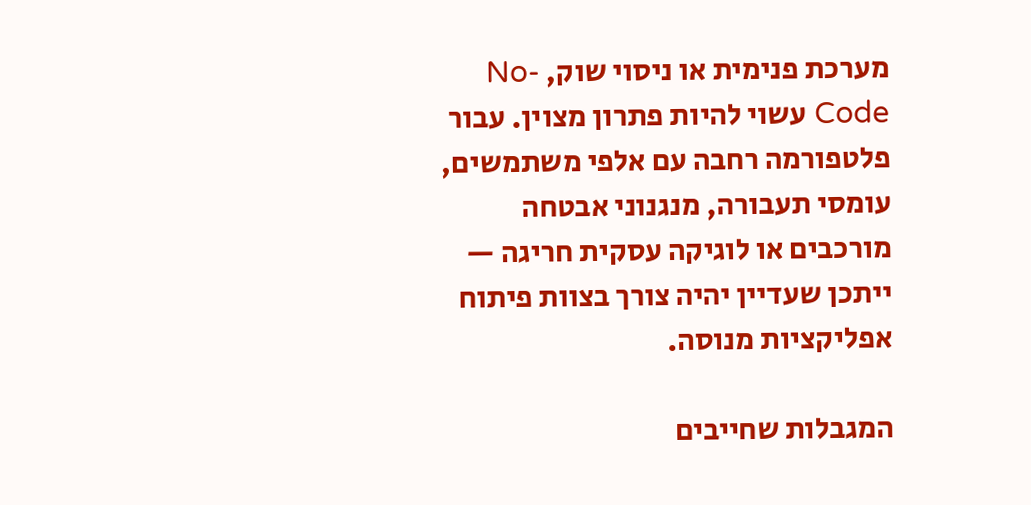מערכת פנימית או ניסוי שוק, No-Code עשוי להיות פתרון מצוין. עבור פלטפורמה רחבה עם אלפי משתמשים, עומסי תעבורה, מנגנוני אבטחה מורכבים או לוגיקה עסקית חריגה — ייתכן שעדיין יהיה צורך בצוות פיתוח אפליקציות מנוסה.

המגבלות שחייבים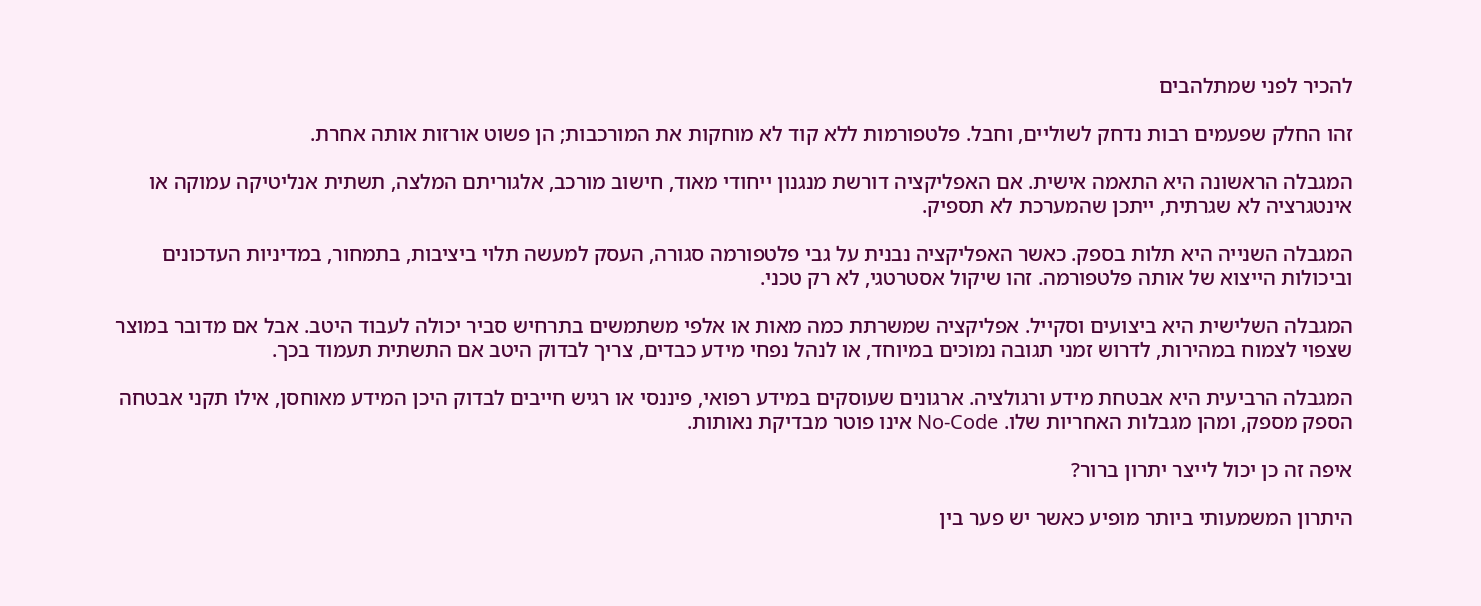להכיר לפני שמתלהבים

זהו החלק שפעמים רבות נדחק לשוליים, וחבל. פלטפורמות ללא קוד לא מוחקות את המורכבות; הן פשוט אורזות אותה אחרת.

המגבלה הראשונה היא התאמה אישית. אם האפליקציה דורשת מנגנון ייחודי מאוד, חישוב מורכב, אלגוריתם המלצה, תשתית אנליטיקה עמוקה או אינטגרציה לא שגרתית, ייתכן שהמערכת לא תספיק.

המגבלה השנייה היא תלות בספק. כאשר האפליקציה נבנית על גבי פלטפורמה סגורה, העסק למעשה תלוי ביציבות, בתמחור, במדיניות העדכונים וביכולות הייצוא של אותה פלטפורמה. זהו שיקול אסטרטגי, לא רק טכני.

המגבלה השלישית היא ביצועים וסקייל. אפליקציה שמשרתת כמה מאות או אלפי משתמשים בתרחיש סביר יכולה לעבוד היטב. אבל אם מדובר במוצר שצפוי לצמוח במהירות, לדרוש זמני תגובה נמוכים במיוחד, או לנהל נפחי מידע כבדים, צריך לבדוק היטב אם התשתית תעמוד בכך.

המגבלה הרביעית היא אבטחת מידע ורגולציה. ארגונים שעוסקים במידע רפואי, פיננסי או רגיש חייבים לבדוק היכן המידע מאוחסן, אילו תקני אבטחה הספק מספק, ומהן מגבלות האחריות שלו. No-Code אינו פוטר מבדיקת נאותות.

איפה זה כן יכול לייצר יתרון ברור?

היתרון המשמעותי ביותר מופיע כאשר יש פער בין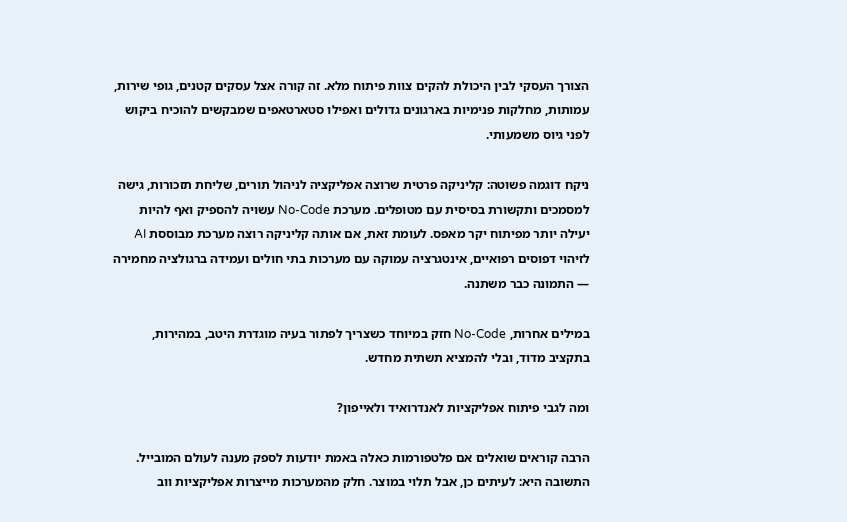הצורך העסקי לבין היכולת להקים צוות פיתוח מלא. זה קורה אצל עסקים קטנים, גופי שירות, עמותות, מחלקות פנימיות בארגונים גדולים ואפילו סטארטאפים שמבקשים להוכיח ביקוש לפני גיוס משמעותי.

ניקח דוגמה פשוטה: קליניקה פרטית שרוצה אפליקציה לניהול תורים, שליחת תזכורות, גישה למסמכים ותקשורת בסיסית עם מטופלים. מערכת No-Code עשויה להספיק ואף להיות יעילה יותר מפיתוח יקר מאפס. לעומת זאת, אם אותה קליניקה רוצה מערכת מבוססת AI לזיהוי דפוסים רפואיים, אינטגרציה עמוקה עם מערכות בתי חולים ועמידה ברגולציה מחמירה — התמונה כבר משתנה.

במילים אחרות, No-Code חזק במיוחד כשצריך לפתור בעיה מוגדרת היטב, במהירות, בתקציב מדוד, ובלי להמציא תשתית מחדש.

ומה לגבי פיתוח אפליקציות לאנדרואיד ולאייפון?

הרבה קוראים שואלים אם פלטפורמות כאלה באמת יודעות לספק מענה לעולם המובייל. התשובה היא: לעיתים כן, אבל תלוי במוצר. חלק מהמערכות מייצרות אפליקציות ווב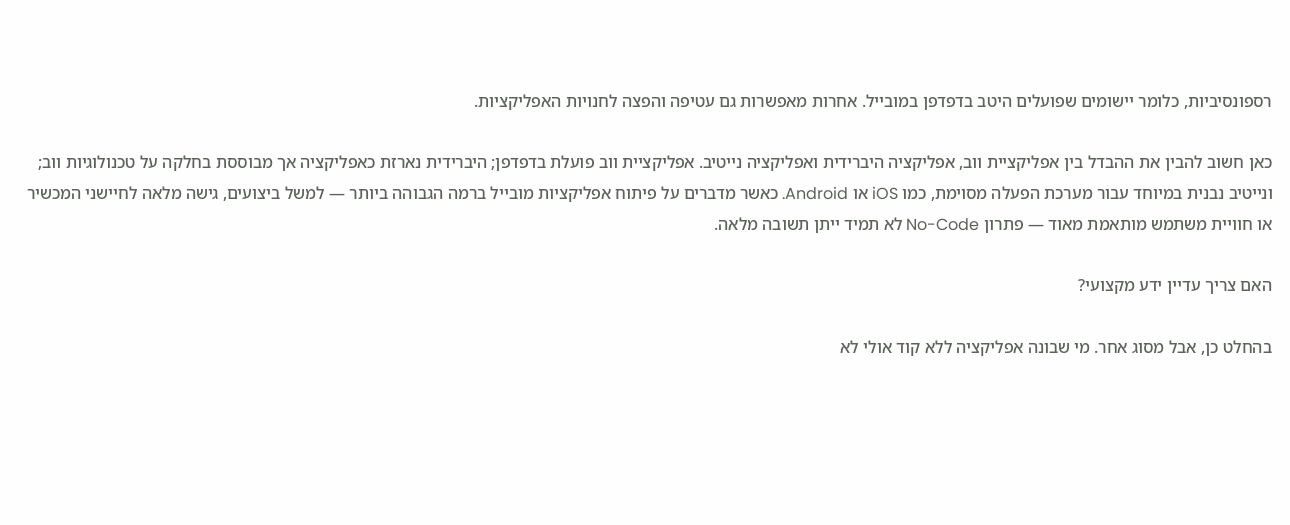רספונסיביות, כלומר יישומים שפועלים היטב בדפדפן במובייל. אחרות מאפשרות גם עטיפה והפצה לחנויות האפליקציות.

כאן חשוב להבין את ההבדל בין אפליקציית ווב, אפליקציה היברידית ואפליקציה נייטיב. אפליקציית ווב פועלת בדפדפן; היברידית נארזת כאפליקציה אך מבוססת בחלקה על טכנולוגיות ווב; ונייטיב נבנית במיוחד עבור מערכת הפעלה מסוימת, כמו iOS או Android. כאשר מדברים על פיתוח אפליקציות מובייל ברמה הגבוהה ביותר — למשל ביצועים, גישה מלאה לחיישני המכשיר או חוויית משתמש מותאמת מאוד — פתרון No-Code לא תמיד ייתן תשובה מלאה.

האם צריך עדיין ידע מקצועי?

בהחלט כן, אבל מסוג אחר. מי שבונה אפליקציה ללא קוד אולי לא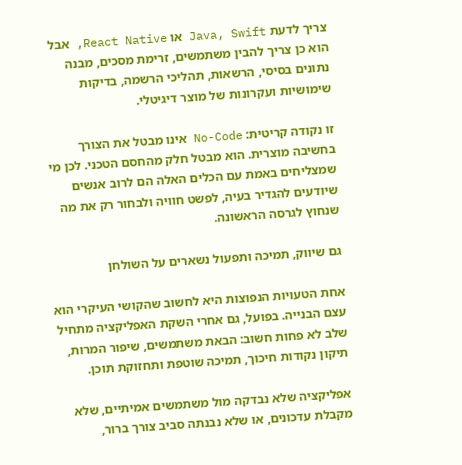צריך לדעת Java, Swift או React Native, אבל הוא כן צריך להבין משתמשים, זרימת מסכים, מבנה נתונים בסיסי, הרשאות, תהליכי הרשמה, בדיקות שימושיות ועקרונות של מוצר דיגיטלי.

זו נקודה קריטית: No-Code אינו מבטל את הצורך בחשיבה מוצרית. הוא מבטל חלק מהחסם הטכני. לכן מי שמצליחים באמת עם הכלים האלה הם לרוב אנשים שיודעים להגדיר בעיה, לפשט חוויה ולבחור רק את מה שנחוץ לגרסה הראשונה.

גם שיווק, תמיכה ותפעול נשארים על השולחן

אחת הטעויות הנפוצות היא לחשוב שהקושי העיקרי הוא עצם הבנייה. בפועל, גם אחרי השקת האפליקציה מתחיל שלב לא פחות חשוב: הבאת משתמשים, שיפור המרות, תיקון נקודות חיכוך, תמיכה שוטפת ותחזוקת תוכן.

אפליקציה שלא נבדקה מול משתמשים אמיתיים, שלא מקבלת עדכונים, או שלא נבנתה סביב צורך ברור,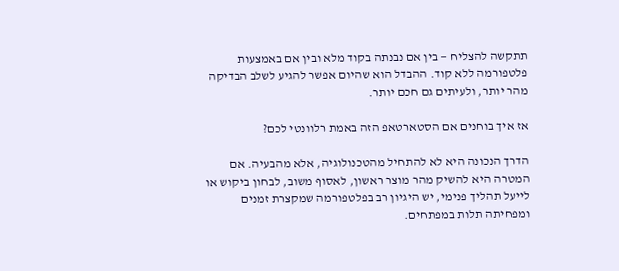תתקשה להצליח — בין אם נבנתה בקוד מלא ובין אם באמצעות פלטפורמה ללא קוד. ההבדל הוא שהיום אפשר להגיע לשלב הבדיקה מהר יותר, ולעיתים גם חכם יותר.

אז איך בוחנים אם הסטארטאפ הזה באמת רלוונטי לכם?

הדרך הנכונה היא לא להתחיל מהטכנולוגיה, אלא מהבעיה. אם המטרה היא להשיק מהר מוצר ראשון, לאסוף משוב, לבחון ביקוש או לייעל תהליך פנימי, יש היגיון רב בפלטפורמה שמקצרת זמנים ומפחיתה תלות במפתחים.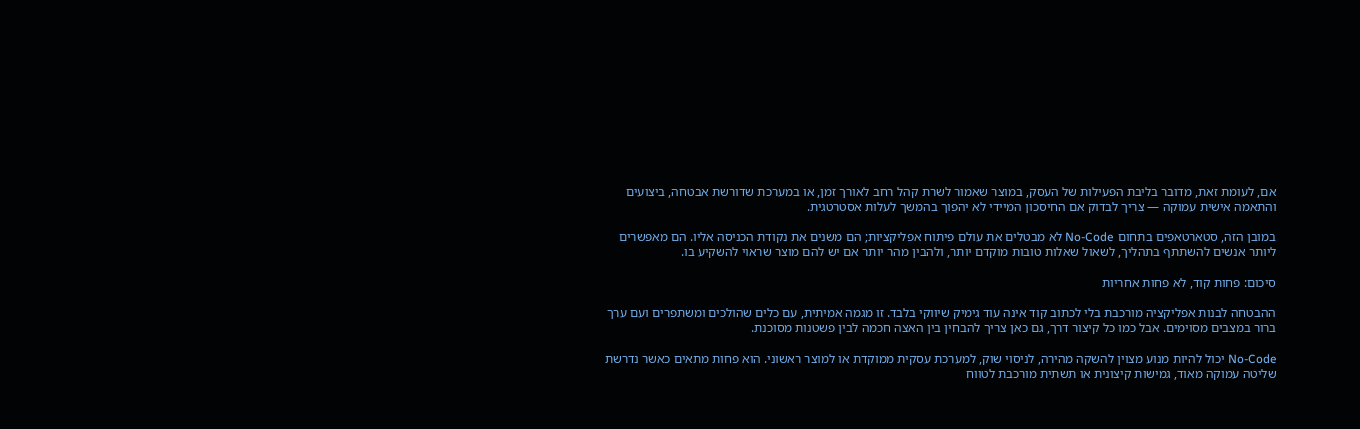אם, לעומת זאת, מדובר בליבת הפעילות של העסק, במוצר שאמור לשרת קהל רחב לאורך זמן, או במערכת שדורשת אבטחה, ביצועים והתאמה אישית עמוקה — צריך לבדוק אם החיסכון המיידי לא יהפוך בהמשך לעלות אסטרטגית.

במובן הזה, סטארטאפים בתחום No-Code לא מבטלים את עולם פיתוח אפליקציות; הם משנים את נקודת הכניסה אליו. הם מאפשרים ליותר אנשים להשתתף בתהליך, לשאול שאלות טובות מוקדם יותר, ולהבין מהר יותר אם יש להם מוצר שראוי להשקיע בו.

סיכום: פחות קוד, לא פחות אחריות

ההבטחה לבנות אפליקציה מורכבת בלי לכתוב קוד אינה עוד גימיק שיווקי בלבד. זו מגמה אמיתית, עם כלים שהולכים ומשתפרים ועם ערך ברור במצבים מסוימים. אבל כמו כל קיצור דרך, גם כאן צריך להבחין בין האצה חכמה לבין פשטנות מסוכנת.

No-Code יכול להיות מנוע מצוין להשקה מהירה, לניסוי שוק, למערכת עסקית ממוקדת או למוצר ראשוני. הוא פחות מתאים כאשר נדרשת שליטה עמוקה מאוד, גמישות קיצונית או תשתית מורכבת לטווח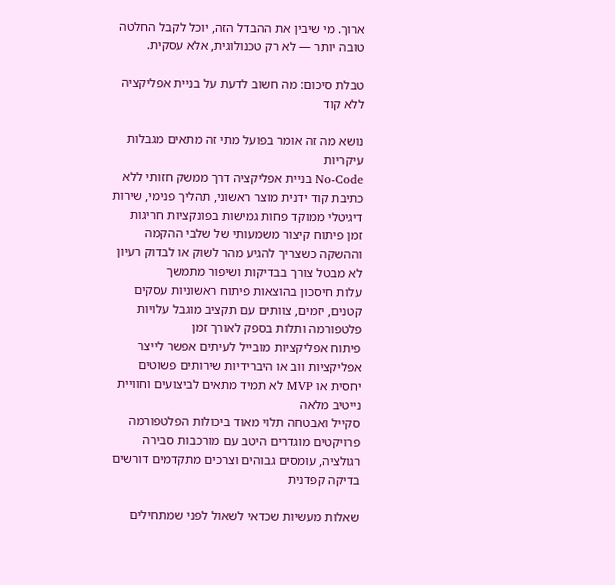ארוך. מי שיבין את ההבדל הזה, יוכל לקבל החלטה טובה יותר — לא רק טכנולוגית, אלא עסקית.

טבלת סיכום: מה חשוב לדעת על בניית אפליקציה ללא קוד

נושא מה זה אומר בפועל מתי זה מתאים מגבלות עיקריות
No-Code בניית אפליקציה דרך ממשק חזותי ללא כתיבת קוד ידנית מוצר ראשוני, תהליך פנימי, שירות דיגיטלי ממוקד פחות גמישות בפונקציות חריגות
זמן פיתוח קיצור משמעותי של שלבי ההקמה וההשקה כשצריך להגיע מהר לשוק או לבדוק רעיון לא מבטל צורך בבדיקות ושיפור מתמשך
עלות חיסכון בהוצאות פיתוח ראשוניות עסקים קטנים, יזמים, צוותים עם תקציב מוגבל עלויות פלטפורמה ותלות בספק לאורך זמן
פיתוח אפליקציות מובייל לעיתים אפשר לייצר אפליקציות ווב או היברידיות שירותים פשוטים יחסית או MVP לא תמיד מתאים לביצועים וחוויית נייטיב מלאה
סקייל ואבטחה תלוי מאוד ביכולות הפלטפורמה פרויקטים מוגדרים היטב עם מורכבות סבירה רגולציה, עומסים גבוהים וצרכים מתקדמים דורשים בדיקה קפדנית

שאלות מעשיות שכדאי לשאול לפני שמתחילים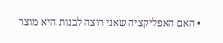• האם האפליקציה שאני רוצה לבנות היא מוצר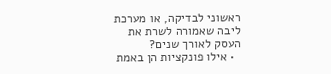ראשוני לבדיקה, או מערכת ליבה שאמורה לשרת את העסק לאורך שנים?
  • אילו פונקציות הן באמת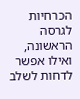הכרחיות לגרסה הראשונה, ואילו אפשר לדחות לשלב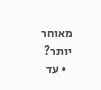מאוחר יותר?
  • עד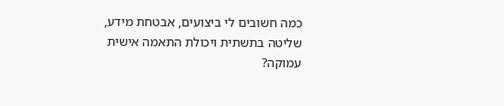כמה חשובים לי ביצועים, אבטחת מידע, שליטה בתשתית ויכולת התאמה אישית עמוקה?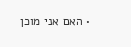• האם אני מוכן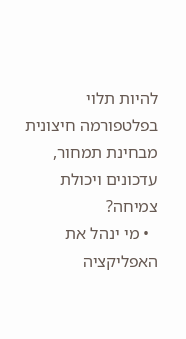להיות תלוי בפלטפורמה חיצונית מבחינת תמחור, עדכונים ויכולת צמיחה?
  • מי ינהל את האפליקציה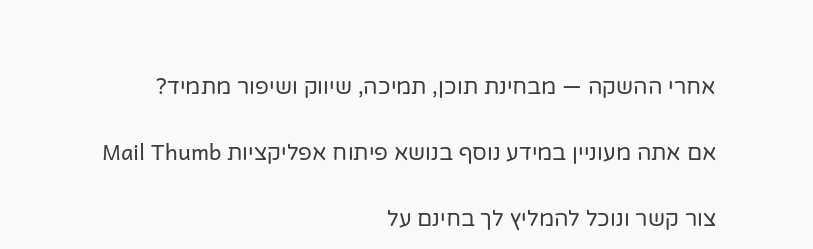אחרי ההשקה — מבחינת תוכן, תמיכה, שיווק ושיפור מתמיד?

אם אתה מעוניין במידע נוסף בנושא פיתוח אפליקציות Mail Thumb

צור קשר ונוכל להמליץ לך בחינם על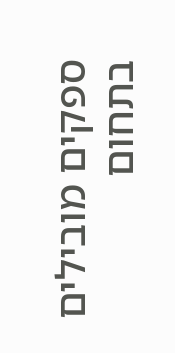ספקים מובילים בתחום